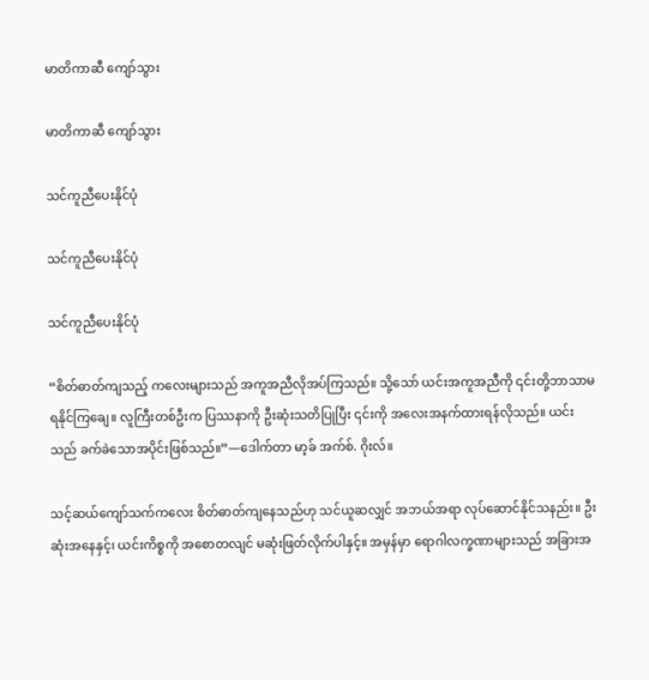မာတိကာဆီ ကျော်သွား

မာတိကာဆီ ကျော်သွား

သင်ကူညီပေးနိုင်ပုံ

သင်ကူညီပေးနိုင်ပုံ

သင်ကူညီပေးနိုင်ပုံ

“စိတ်ဓာတ်ကျသည့် ကလေးများသည် အကူအညီလိုအပ်ကြသည်။ သို့သော် ယင်းအကူအညီကို ၎င်းတို့ဘာသာမရနိုင်ကြချေ။ လူကြီးတစ်ဦးက ပြဿနာကို ဦးဆုံးသတိပြုပြီး ၎င်းကို အလေးအနက်ထားရန်လိုသည်။ ယင်းသည် ခက်ခဲသောအပိုင်းဖြစ်သည်။”—ဒေါက်တာ မာ့ခ် အက်စ်. ဂိုးလ်။

သင့်ဆယ်ကျော်သက်ကလေး စိတ်ဓာတ်ကျနေသည်ဟု သင်ယူဆလျှင် အဘယ်အရာ လုပ်ဆောင်နိုင်သနည်း။ ဦးဆုံးအနေနှင့်၊ ယင်းကိစ္စကို အစောတလျင် မဆုံးဖြတ်လိုက်ပါနှင့်။ အမှန်မှာ ရောဂါလက္ခဏာများသည် အခြားအ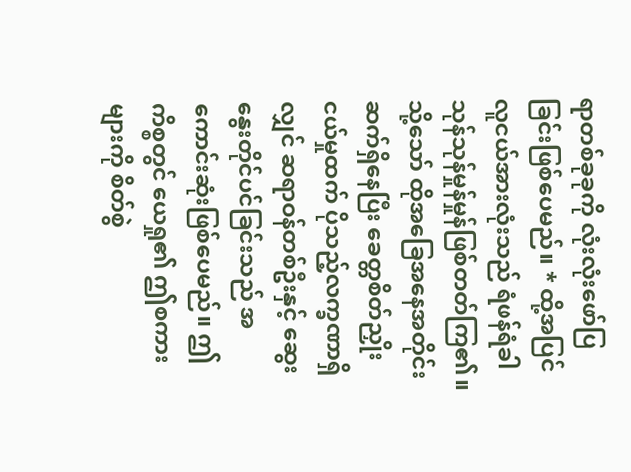ရာတစ်ခုခုကို လုံးလုံးဖော်ပြခြင်းဖြစ်ပေမည်။ * ထို့အပြင် လူငယ်အားလုံးသည် ရံဖန်ရံခါ သုန်သုန်မှုန်မှုန်ဖြစ်တတ်ကြ၏။ သို့သော် ထိုအခြေအနေအတိုင်းဆက်ရှိနေပြီး ခေတ္တစိတ်ညှိုးငယ်မှုထက် ပိုသည့်လက္ခဏာရှိလျှင် ဆရာဝန်တစ်ဦးနှင့် ဆွေးနွေးတိုင်ပင်ခြင်းသည် အကောင်းဆုံးဖြစ်ပေမည်။ ဤကိစ္စတွင် ယေရှု၏ ဤစကားများကို စိတ်စွဲ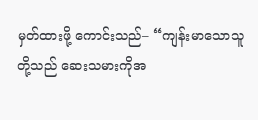မှတ်ထားဖို့ ကောင်းသည်– “ကျန်းမာသောသူတို့သည် ဆေးသမားကိုအ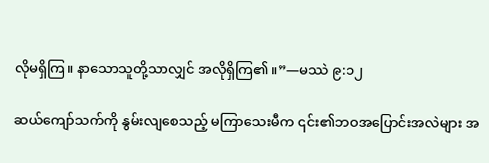လိုမရှိကြ။ နာသောသူတို့သာလျှင် အလိုရှိကြ၏။”—မဿဲ ၉:၁၂

ဆယ်ကျော်သက်ကို နွမ်းလျစေသည့် မကြာသေးမီက ၎င်း၏ဘဝအပြောင်းအလဲများ အ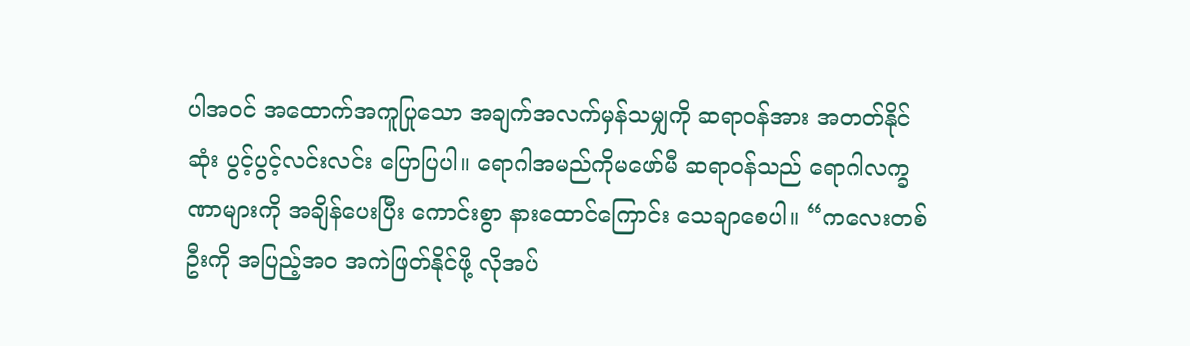ပါအဝင် အထောက်အကူပြုသော အချက်အလက်မှန်သမျှကို ဆရာဝန်အား အတတ်နိုင်ဆုံး ပွင့်ပွင့်လင်းလင်း ပြောပြပါ။ ရောဂါအမည်ကိုမဖော်မီ ဆရာဝန်သည် ရောဂါလက္ခဏာများကို အချိန်ပေးပြီး ကောင်းစွာ နားထောင်ကြောင်း သေချာစေပါ။ “ကလေးတစ်ဦးကို အပြည့်အဝ အကဲဖြတ်နိုင်ဖို့ လိုအပ်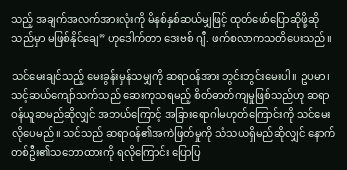သည့် အချက်အလက်အားလုံးကို မိနစ်နှစ်ဆယ်မျှဖြင့် ထုတ်ဖော်ပြောဆိုဖို့ဆိုသည်မှာ မဖြစ်နိုင်ချေ” ဟုဒေါက်တာ ဒေးဗစ် ဂျီ. ဖက်စလာကသတိပေးသည်။

သင်မေးချင်သည့် မေးခွန်းမှန်သမျှကို ဆရာဝန်အား ဘွင်းဘွင်းမေးပါ။ ဥပမာ၊ သင့်ဆယ်ကျော်သက်သည် ဆေးကုသရမည့် စိတ်ဓာတ်ကျမှုဖြစ်သည်ဟု ဆရာဝန်ယူဆမည်ဆိုလျှင် အဘယ်ကြောင့် အခြားရောဂါမဟုတ်ကြောင်းကို သင်မေးလိုပေမည်။ သင်သည် ဆရာဝန်၏အကဲဖြတ်မှုကို သံသယရှိမည်ဆိုလျှင် နောက်တစ်ဦး၏သဘောထားကို ရလိုကြောင်း ပြောပြ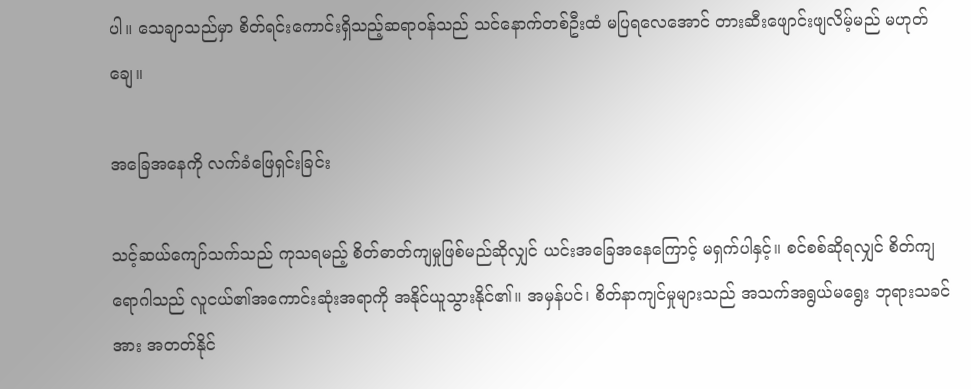ပါ။ သေချာသည်မှာ စိတ်ရင်းကောင်းရှိသည့်ဆရာဝန်သည် သင်နောက်တစ်ဦးထံ မပြရလေအောင် တားဆီးဖျောင်းဖျလိမ့်မည် မဟုတ်ချေ။

အခြေအနေကို လက်ခံဖြေရှင်းခြင်း

သင့်ဆယ်ကျော်သက်သည် ကုသရမည့် စိတ်ဓာတ်ကျမှုဖြစ်မည်ဆိုလျှင် ယင်းအခြေအနေကြောင့် မရှက်ပါနှင့်။ စင်စစ်ဆိုရလျှင် စိတ်ကျရောဂါသည် လူငယ်၏အကောင်းဆုံးအရာကို အနိုင်ယူသွားနိုင်၏။ အမှန်ပင်၊ စိတ်နာကျင်မှုများသည် အသက်အရွယ်မရွေး ဘုရားသခင်အား အတတ်နိုင်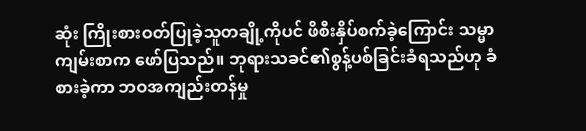ဆုံး ကြိုးစားဝတ်ပြုခဲ့သူတချို့ကိုပင် ဖိစီးနှိပ်စက်ခဲ့ကြောင်း သမ္မာကျမ်းစာက ဖော်ပြသည်။ ဘုရားသခင်၏စွန့်ပစ်ခြင်းခံရသည်ဟု ခံစားခဲ့ကာ ဘဝအကျည်းတန်မှု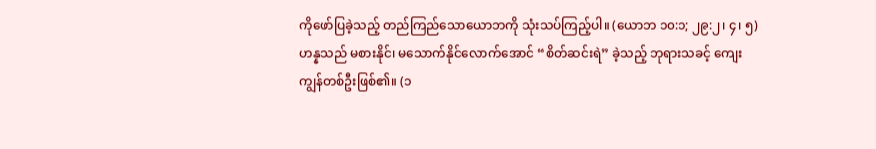ကိုဖော်ပြခဲ့သည့် တည်ကြည်သောယောဘကို သုံးသပ်ကြည့်ပါ။ (ယောဘ ၁၀:၁; ၂၉:၂၊ ၄၊ ၅) ဟန္နသည် မစားနိုင်၊ မသောက်နိုင်လောက်အောင် “စိတ်ဆင်းရဲ” ခဲ့သည့် ဘုရားသခင့် ကျေးကျွန်တစ်ဦးဖြစ်၏။ (၁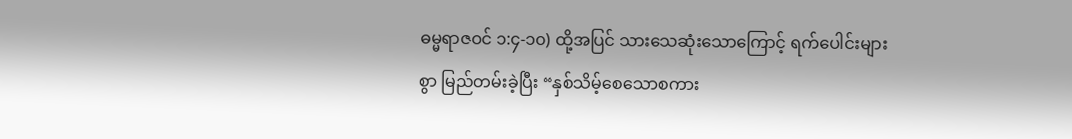ဓမ္မရာဇဝင် ၁:၄-၁၀) ထို့အပြင် သားသေဆုံးသောကြောင့် ရက်ပေါင်းများစွာ မြည်တမ်းခဲ့ပြီး “နှစ်သိမ့်စေသောစကား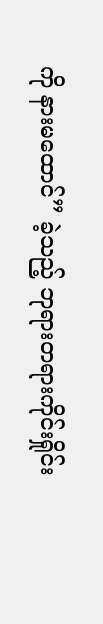ကို နားမထောင်” ခဲ့သည့် ဘုရားတရားကိုင်းရှိုင်း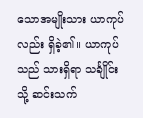သောအမျိုးသား ယာကုပ်လည်း ရှိခဲ့၏။ ယာကုပ်သည် သားရှိရာ သင်္ချိုင်းသို့ ဆင်းသက်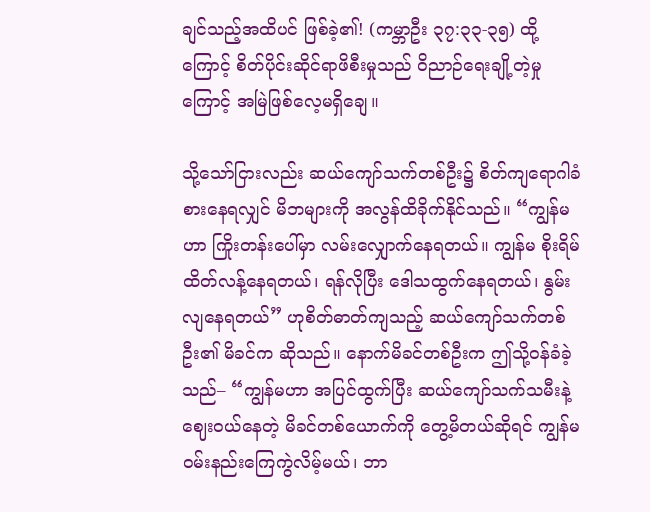ချင်သည့်အထိပင် ဖြစ်ခဲ့၏! (ကမ္ဘာဦး ၃၇:၃၃-၃၅) ထို့ကြောင့် စိတ်ပိုင်းဆိုင်ရာဖိစီးမှုသည် ဝိညာဉ်ရေးချို့တဲ့မှုကြောင့် အမြဲဖြစ်လေ့မရှိချေ။

သို့သော်ငြားလည်း ဆယ်ကျော်သက်တစ်ဦး၌ စိတ်ကျရောဂါခံစားနေရလျှင် မိဘများကို အလွန်ထိခိုက်နိုင်သည်။ “ကျွန်မဟာ ကြိုးတန်းပေါ်မှာ လမ်းလျှောက်နေရတယ်။ ကျွန်မ စိုးရိမ်ထိတ်လန့်နေရတယ်၊ ရန်လိုပြီး ဒေါသထွက်နေရတယ်၊ နွမ်းလျနေရတယ်” ဟုစိတ်ဓာတ်ကျသည့် ဆယ်ကျော်သက်တစ်ဦး၏ မိခင်က ဆိုသည်။ နောက်မိခင်တစ်ဦးက ဤသို့ဝန်ခံခဲ့သည်– “ကျွန်မဟာ အပြင်ထွက်ပြီး ဆယ်ကျော်သက်သမီးနဲ့ ဈေးဝယ်နေတဲ့ မိခင်တစ်ယောက်ကို တွေ့မိတယ်ဆိုရင် ကျွန်မဝမ်းနည်းကြေကွဲလိမ့်မယ်၊ ဘာ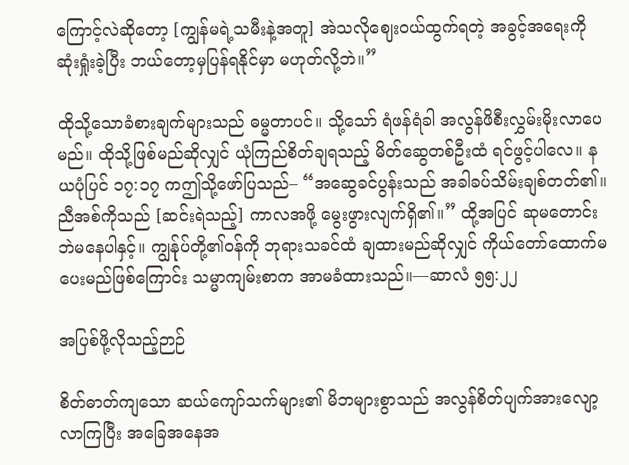ကြောင့်လဲဆိုတော့ [ကျွန်မရဲ့သမီးနဲ့အတူ] အဲသလိုဈေးဝယ်ထွက်ရတဲ့ အခွင့်အရေးကို ဆုံးရှုံးခဲ့ပြီး ဘယ်တော့မှပြန်ရနိုင်မှာ မဟုတ်လို့ဘဲ။”

ထိုသို့သောခံစားချက်များသည် ဓမ္မတာပင်။ သို့သော် ရံဖန်ရံခါ အလွန်ဖိစီးလွှမ်းမိုးလာပေမည်။ ထိုသို့ဖြစ်မည်ဆိုလျှင် ယုံကြည်စိတ်ချရသည့် မိတ်ဆွေတစ်ဦးထံ ရင်ဖွင့်ပါလေ။ နယပုံပြင် ၁၇:၁၇ ကဤသို့ဖော်ပြသည်– “အဆွေခင်ပွန်းသည် အခါခပ်သိမ်းချစ်တတ်၏။ ညီအစ်ကိုသည် [ဆင်းရဲသည့်] ကာလအဖို့ မွေးဖွားလျက်ရှိ၏။” ထို့အပြင် ဆုမတောင်းဘဲမနေပါနှင့်။ ကျွန်ုပ်တို့၏ဝန်ကို ဘုရားသခင်ထံ ချထားမည်ဆိုလျှင် ကိုယ်တော်ထောက်မပေးမည်ဖြစ်ကြောင်း သမ္မာကျမ်းစာက အာမခံထားသည်။—ဆာလံ ၅၅:၂၂

အပြစ်ဖို့လိုသည့်ဉာဉ်

စိတ်ဓာတ်ကျသော ဆယ်ကျော်သက်များ၏ မိဘများစွာသည် အလွန်စိတ်ပျက်အားလျော့လာကြပြီး အခြေအနေအ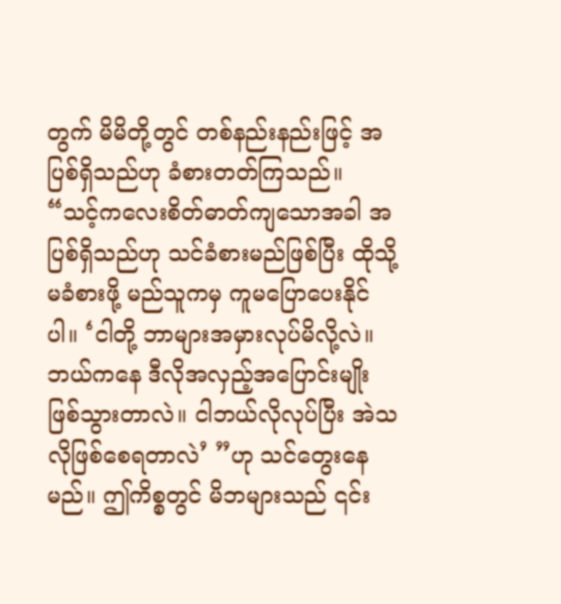တွက် မိမိတို့တွင် တစ်နည်းနည်းဖြင့် အပြစ်ရှိသည်ဟု ခံစားတတ်ကြသည်။ “သင့်ကလေးစိတ်ဓာတ်ကျသောအခါ အပြစ်ရှိသည်ဟု သင်ခံစားမည်ဖြစ်ပြီး ထိုသို့မခံစားဖို့ မည်သူကမှ ကူမပြောပေးနိုင်ပါ။ ‘ငါတို့ ဘာများအမှားလုပ်မိလို့လဲ။ ဘယ်ကနေ ဒီလိုအလှည့်အပြောင်းမျိုးဖြစ်သွားတာလဲ။ ငါဘယ်လိုလုပ်ပြီး အဲသလိုဖြစ်စေရတာလဲ’ ”ဟု သင်တွေးနေမည်။ ဤကိစ္စတွင် မိဘများသည် ၎င်း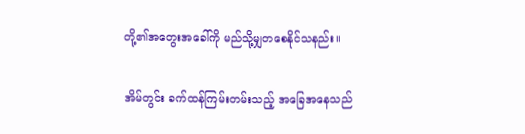တို့၏အတွေးအခေါ်ကို မည်သို့မျှတစေနိုင်သနည်း။

အိမ်တွင်း ခက်ထန်ကြမ်းတမ်းသည့် အခြေအနေသည်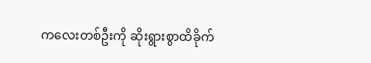ကလေးတစ်ဦးကို ဆိုးရွားစွာထိခိုက်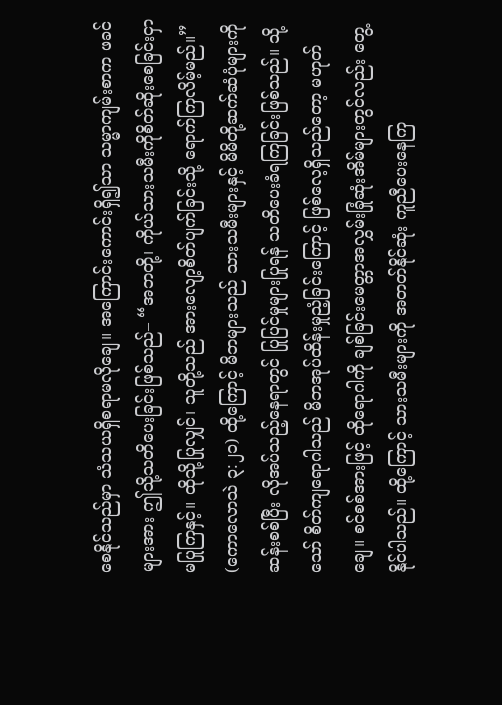စေနိုင်သည်မှာ သံသယရှိစရာမလိုချေ။ အကြောင်းကောင်းရှိ၍သာ သမ္မာကျမ်းစာက ဖခင်များအား ဤသို့သတိပေးခြင်းဖြစ်သည်– “အဘတို့၊ ကိုယ်သားသမီးကိုစိတ်ဆိုးစေခြင်းငှာမပြုကြနှင့်။ ထိုသို့ပြုလျှင်၊ သူတို့သည် အားလျော့စိတ်ပျက်ခြင်းသို့ ရောက်ကြလိမ့်မည်။” (ကောလောသဲ ၃:၂၁) ထို့ကြောင့် မိဘများသည် သားသမီးများနှင့် မိမိတို့ဆက်ဆံပုံများကို ဆန်းစစ်ပြီး လိုအပ်သည့်နေရာတွင် ပြုပြင်မှုများပြုရန် သတိပေးခံရကြခြင်းဖြစ်သည်။ သို့သော် စိတ်ကျရောဂါသည် မိဘအုပ်ထိန်းမှုညံ့ခြင်းကြောင့် ဖြစ်လေ့ရှိသည်တော့ မဟုတ်ချေ။ စင်စစ်အားဖြင့် ထိုရောဂါကို ချစ်ခြင်းမေတ္တာအလွှမ်းခြုံဆုံးအိမ်များတွင်လည်း တွေ့နိုင်ပါသည်။ ထို့ကြောင့် သားသမီးများကို အတတ်နိုင်ဆုံး ကူညီပေးနေကြ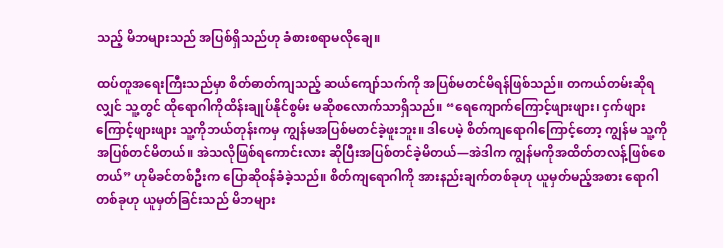သည့် မိဘများသည် အပြစ်ရှိသည်ဟု ခံစားစရာမလိုချေ။

ထပ်တူအရေးကြီးသည်မှာ စိတ်ဓာတ်ကျသည့် ဆယ်ကျော်သက်ကို အပြစ်မတင်မိရန်ဖြစ်သည်။ တကယ်တမ်းဆိုရလျှင် သူ့တွင် ထိုရောဂါကိုထိန်းချုပ်နိုင်စွမ်း မဆိုစလောက်သာရှိသည်။ “ရေကျောက်ကြောင့်ဖျားဖျား၊ ငှက်ဖျားကြောင့်ဖျားဖျား သူ့ကိုဘယ်တုန်းကမှ ကျွန်မအပြစ်မတင်ခဲ့ဖူးဘူး။ ဒါပေမဲ့ စိတ်ကျရောဂါကြောင့်တော့ ကျွန်မ သူ့ကိုအပြစ်တင်မိတယ်။ အဲသလိုဖြစ်ရကောင်းလား ဆိုပြီးအပြစ်တင်ခဲ့မိတယ်—အဲဒါက ကျွန်မကိုအထိတ်တလန့်ဖြစ်စေတယ်” ဟုမိခင်တစ်ဦးက ပြောဆိုဝန်ခံခဲ့သည်။ စိတ်ကျရောဂါကို အားနည်းချက်တစ်ခုဟု ယူမှတ်မည့်အစား ရောဂါတစ်ခုဟု ယူမှတ်ခြင်းသည် မိဘများ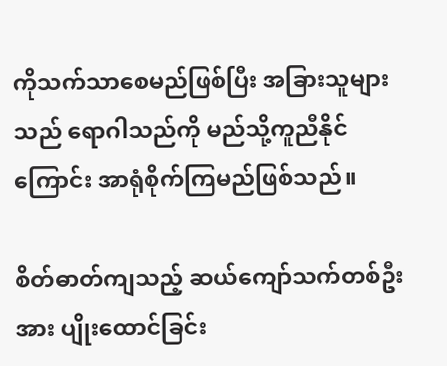ကိုသက်သာစေမည်ဖြစ်ပြီး အခြားသူများသည် ရောဂါသည်ကို မည်သို့ကူညီနိုင်ကြောင်း အာရုံစိုက်ကြမည်ဖြစ်သည်။

စိတ်ဓာတ်ကျသည့် ဆယ်ကျော်သက်တစ်ဦးအား ပျိုးထောင်ခြင်း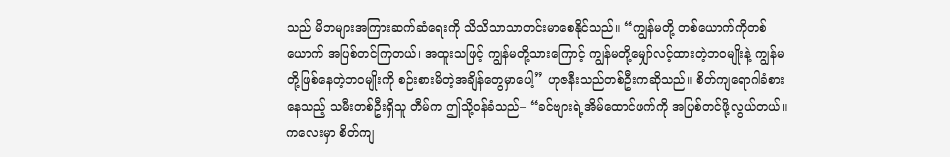သည် မိဘများအကြားဆက်ဆံရေးကို သိသိသာသာတင်းမာစေနိုင်သည်။ “ကျွန်မတို့ တစ်ယောက်ကိုတစ်ယောက် အပြစ်တင်ကြတယ်၊ အထူးသဖြင့် ကျွန်မတို့သားကြောင့် ကျွန်မတို့မျှော်လင့်ထားတဲ့ဘဝမျိုးနဲ့ ကျွန်မတို့ဖြစ်နေတဲ့ဘဝမျိုးကို စဉ်းစားမိတဲ့အချိန်တွေမှာပေါ့” ဟုဇနီးသည်တစ်ဦးကဆိုသည်။ စိတ်ကျရောဂါခံစားနေသည့် သမီးတစ်ဦးရှိသူ တီမ်က ဤသို့ဝန်ခံသည်– “ခင်ဗျားရဲ့အိမ်ထောင်ဖက်ကို အပြစ်တင်ဖို့လွယ်တယ်။ ကလေးမှာ စိတ်ကျ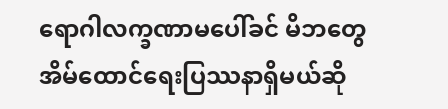ရောဂါလက္ခဏာမပေါ်ခင် မိဘတွေ အိမ်ထောင်ရေးပြဿနာရှိမယ်ဆို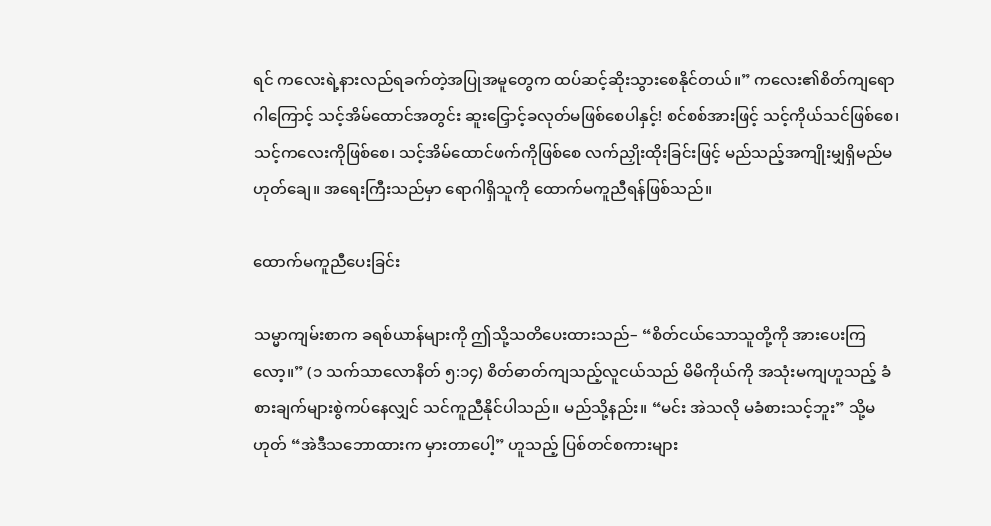ရင် ကလေးရဲ့နားလည်ရခက်တဲ့အပြုအမူတွေက ထပ်ဆင့်ဆိုးသွားစေနိုင်တယ်။” ကလေး၏စိတ်ကျရောဂါကြောင့် သင့်အိမ်ထောင်အတွင်း ဆူးငြှောင့်ခလုတ်မဖြစ်စေပါနှင့်! စင်စစ်အားဖြင့် သင့်ကိုယ်သင်ဖြစ်စေ၊ သင့်ကလေးကိုဖြစ်စေ၊ သင့်အိမ်ထောင်ဖက်ကိုဖြစ်စေ လက်ညှိုးထိုးခြင်းဖြင့် မည်သည့်အကျိုးမျှရှိမည်မဟုတ်ချေ။ အရေးကြီးသည်မှာ ရောဂါရှိသူကို ထောက်မကူညီရန်ဖြစ်သည်။

ထောက်မကူညီပေးခြင်း

သမ္မာကျမ်းစာက ခရစ်ယာန်များကို ဤသို့သတိပေးထားသည်– “စိတ်ငယ်သောသူတို့ကို အားပေးကြလော့။” (၁ သက်သာလောနိတ် ၅:၁၄) စိတ်ဓာတ်ကျသည့်လူငယ်သည် မိမိကိုယ်ကို အသုံးမကျဟူသည့် ခံစားချက်များစွဲကပ်နေလျှင် သင်ကူညီနိုင်ပါသည်။ မည်သို့နည်း။ “မင်း အဲသလို မခံစားသင့်ဘူး” သို့မဟုတ် “အဲဒီသဘောထားက မှားတာပေါ့” ဟူသည့် ပြစ်တင်စကားများ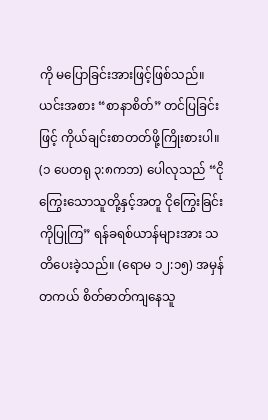ကို မပြောခြင်းအားဖြင့်ဖြစ်သည်။ ယင်းအစား “စာနာစိတ်” တင်ပြခြင်းဖြင့် ကိုယ်ချင်းစာတတ်ဖို့ကြိုးစားပါ။ (၁ ပေတရု ၃:၈ကဘ) ပေါလုသည် “ငိုကြွေးသောသူတို့နှင့်အတူ ငိုကြွေးခြင်းကိုပြုကြ” ရန်ခရစ်ယာန်များအား သတိပေးခဲ့သည်။ (ရောမ ၁၂:၁၅) အမှန်တကယ် စိတ်ဓာတ်ကျနေသူ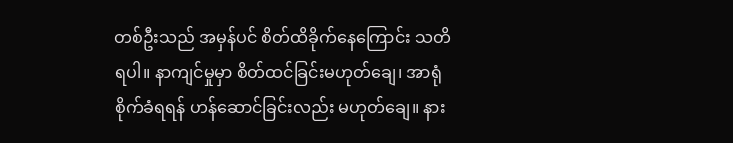တစ်ဦးသည် အမှန်ပင် စိတ်ထိခိုက်နေကြောင်း သတိရပါ။ နာကျင်မှုမှာ စိတ်ထင်ခြင်းမဟုတ်ချေ၊ အာရုံစိုက်ခံရရန် ဟန်ဆောင်ခြင်းလည်း မဟုတ်ချေ။ နား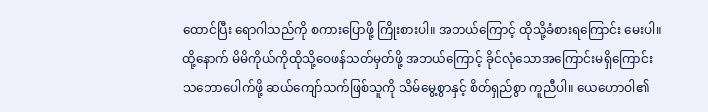ထောင်ပြီး ရောဂါသည်ကို စကားပြောဖို့ ကြိုးစားပါ။ အဘယ်ကြောင့် ထိုသို့ခံစားရကြောင်း မေးပါ။ ထို့နောက် မိမိကိုယ်ကိုထိုသို့ဝေဖန်သတ်မှတ်ဖို့ အဘယ်ကြောင့် ခိုင်လုံသောအကြောင်းမရှိကြောင်း သဘောပေါက်ဖို့ ဆယ်ကျော်သက်ဖြစ်သူကို သိမ်မွေ့စွာနှင့် စိတ်ရှည်စွာ ကူညီပါ။ ယေဟောဝါ၏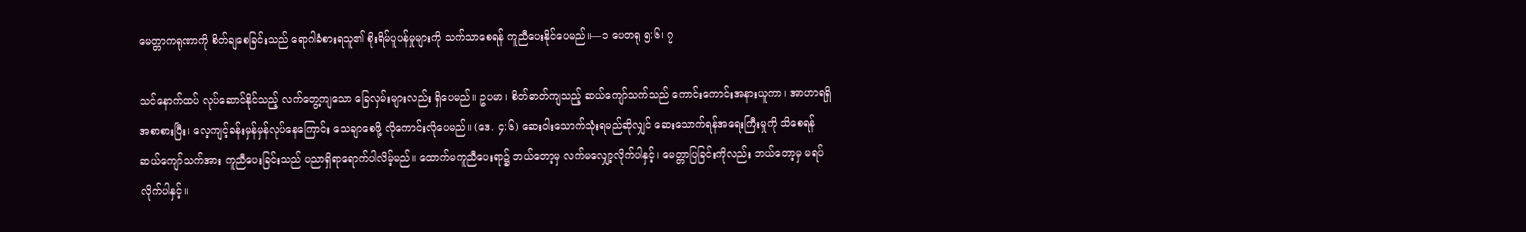မေတ္တာကရုဏာကို စိတ်ချစေခြင်းသည် ရောဂါခံစားရသူ၏ စိုးရိမ်ပူပန်မှုများကို သက်သာစေရန် ကူညီပေးနိုင်ပေမည်။—၁ ပေတရု ၅:၆၊ ၇

သင်နောက်ထပ် လုပ်ဆောင်နိုင်သည့် လက်တွေ့ကျသော ခြေလှမ်းများလည်း ရှိပေမည်။ ဥပမာ၊ စိတ်ဓာတ်ကျသည့် ဆယ်ကျော်သက်သည် ကောင်းကောင်းအနားယူကာ၊ အာဟာရရှိအစာစားပြီး၊ လေ့ကျင့်ခန်းမှန်မှန်လုပ်နေကြောင်း သေချာစေဖို့ လိုကောင်းလိုပေမည်။ (ဒေ. ၄:၆) ဆေးဝါးသောက်သုံးရမည်ဆိုလျှင် ဆေးသောက်ရန်အရေးကြီးမှုကို သိစေရန် ဆယ်ကျော်သက်အား ကူညီပေးခြင်းသည် ပညာရှိရာရောက်ပါလိမ့်မည်။ ထောက်မကူညီပေးရာ၌ ဘယ်တော့မှ လက်မလျှော့လိုက်ပါနှင့်၊ မေတ္တာပြခြင်းကိုလည်း ဘယ်တော့မှ မရပ်လိုက်ပါနှင့်။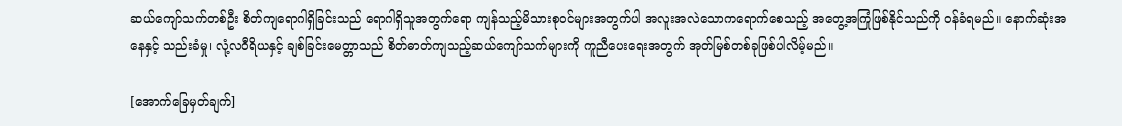ဆယ်ကျော်သက်တစ်ဦး စိတ်ကျရောဂါရှိခြင်းသည် ရောဂါရှိသူအတွက်ရော ကျန်သည့်မိသားစုဝင်များအတွက်ပါ အလူးအလဲသောကရောက်စေသည့် အတွေ့အကြုံဖြစ်နိုင်သည်ကို ဝန်ခံရမည်။ နောက်ဆုံးအနေနှင့် သည်းခံမှု၊ လုံ့လဝီရိယနှင့် ချစ်ခြင်းမေတ္တာသည် စိတ်ဓာတ်ကျသည့်ဆယ်ကျော်သက်များကို ကူညီပေးရေးအတွက် အုတ်မြစ်တစ်ခုဖြစ်ပါလိမ့်မည်။

[အောက်ခြေမှတ်ချက်]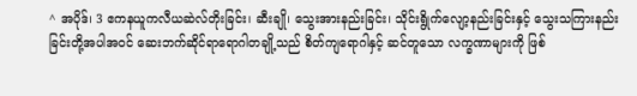^ အပိုဒ်၊ 3 ဧကနယူကလီယဆဲလ်တိုးခြင်း၊ ဆီးချို၊ သွေးအားနည်းခြင်း၊ သိုင်းရွိုက်လျော့နည်းခြင်းနှင့် သွေးသကြားနည်းခြင်းတို့အပါအဝင် ဆေးဘက်ဆိုင်ရာရောဂါတချို့သည် စိတ်ကျရောဂါနှင့် ဆင်တူသော လက္ခဏာများကို ဖြစ်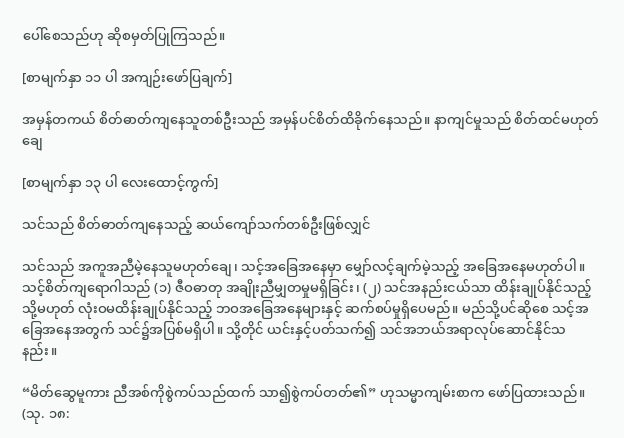ပေါ်စေသည်ဟု ဆိုစမှတ်ပြုကြသည်။

[စာမျက်နှာ ၁၁ ပါ အကျဉ်းဖော်ပြချက်]

အမှန်တကယ် စိတ်ဓာတ်ကျနေသူတစ်ဦးသည် အမှန်ပင်စိတ်ထိခိုက်နေသည်။ နာကျင်မှုသည် စိတ်ထင်မဟုတ်ချေ

[စာမျက်နှာ ၁၃ ပါ လေးထောင့်ကွက်]

သင်သည် စိတ်ဓာတ်ကျနေသည့် ဆယ်ကျော်သက်တစ်ဦးဖြစ်လျှင်

သင်သည် အကူအညီမဲ့နေသူမဟုတ်ချေ၊ သင့်အခြေအနေမှာ မျှော်လင့်ချက်မဲ့သည့် အခြေအနေမဟုတ်ပါ။ သင့်စိတ်ကျရောဂါသည် (၁) ဇီဝဓာတု အချိုးညီမျှတမှုမရှိခြင်း၊ (၂) သင်အနည်းငယ်သာ ထိန်းချုပ်နိုင်သည့် သို့မဟုတ် လုံးဝမထိန်းချုပ်နိုင်သည့် ဘဝအခြေအနေများနှင့် ဆက်စပ်မှုရှိပေမည်။ မည်သို့ပင်ဆိုစေ သင့်အခြေအနေအတွက် သင်၌အပြစ်မရှိပါ။ သို့တိုင် ယင်းနှင့်ပတ်သက်၍ သင်အဘယ်အရာလုပ်ဆောင်နိုင်သနည်း။

“မိတ်ဆွေမူကား ညီအစ်ကိုစွဲကပ်သည်ထက် သာ၍စွဲကပ်တတ်၏” ဟုသမ္မာကျမ်းစာက ဖော်ပြထားသည်။ (သု. ၁၈: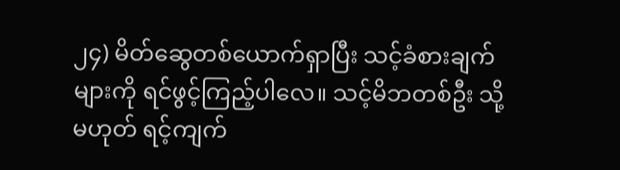၂၄) မိတ်ဆွေတစ်ယောက်ရှာပြီး သင့်ခံစားချက်များကို ရင်ဖွင့်ကြည့်ပါလေ။ သင့်မိဘတစ်ဦး သို့မဟုတ် ရင့်ကျက်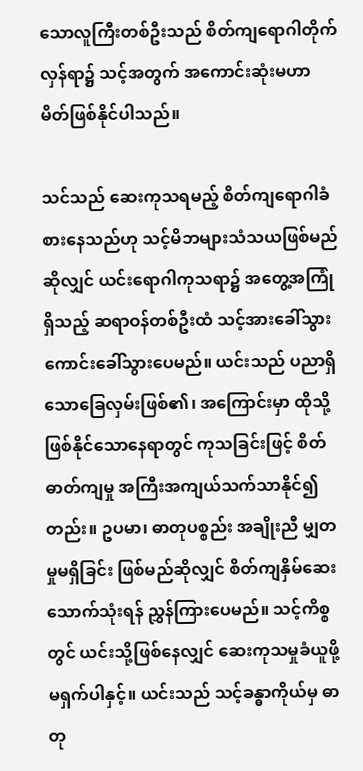သောလူကြီးတစ်ဦးသည် စိတ်ကျရောဂါတိုက်လှန်ရာ၌ သင့်အတွက် အကောင်းဆုံးမဟာမိတ်ဖြစ်နိုင်ပါသည်။

သင်သည် ဆေးကုသရမည့် စိတ်ကျရောဂါခံစားနေသည်ဟု သင့်မိဘများသံသယဖြစ်မည်ဆိုလျှင် ယင်းရောဂါကုသရာ၌ အတွေ့အကြုံရှိသည့် ဆရာဝန်တစ်ဦးထံ သင့်အားခေါ်သွားကောင်းခေါ်သွားပေမည်။ ယင်းသည် ပညာရှိသောခြေလှမ်းဖြစ်၏၊ အကြောင်းမှာ ထိုသို့ဖြစ်နိုင်သောနေရာတွင် ကုသခြင်းဖြင့် စိတ်ဓာတ်ကျမှု အကြီးအကျယ်သက်သာနိုင်၍တည်း။ ဥပမာ၊ ဓာတုပစ္စည်း အချိုးညီ မျှတမှုမရှိခြင်း ဖြစ်မည်ဆိုလျှင် စိတ်ကျနှိမ်ဆေး သောက်သုံးရန် ညွှန်ကြားပေမည်။ သင့်ကိစ္စတွင် ယင်းသို့ဖြစ်နေလျှင် ဆေးကုသမှုခံယူဖို့ မရှက်ပါနှင့်။ ယင်းသည် သင့်ခန္ဓာကိုယ်မှ ဓာတု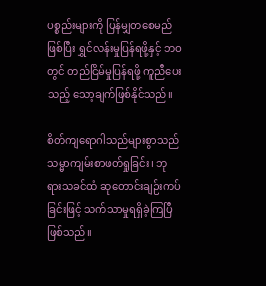ပစ္စည်းများကို ပြန်မျှတစေမည်ဖြစ်ပြီး ရွှင်လန်းမှုပြန်ရဖို့နှင့် ဘဝတွင် တည်ငြိမ်မှုပြန်ရဖို့ ကူညီပေးသည့် သော့ချက်ဖြစ်နိုင်သည်။

စိတ်ကျရောဂါသည်များစွာသည် သမ္မာကျမ်းစာဖတ်ရှုခြင်း၊ ဘုရားသခင်ထံ ဆုတောင်းချဉ်းကပ်ခြင်းဖြင့် သက်သာမှုရရှိခဲ့ကြပြီဖြစ်သည်။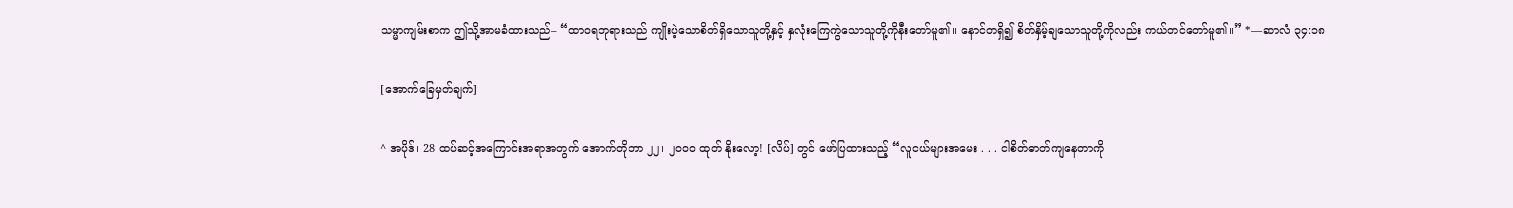သမ္မာကျမ်းစာက ဤသို့အာမခံထားသည်– “ထာဝရဘုရားသည် ကျိုးပဲ့သောစိတ်ရှိသောသူတို့နှင့် နှလုံးကြေကွဲသောသူတို့ကိုနီးတော်မူ၏။ နောင်တရှိ၍ စိတ်နှိမ့်ချသောသူတို့ကိုလည်း ကယ်တင်တော်မူ၏။” *—ဆာလံ ၃၄:၁၈

[အောက်ခြေမှတ်ချက်]

^ အပိုဒ်၊ 28 ထပ်ဆင့်အကြောင်းအရာအတွက် အောက်တိုဘာ ၂၂၊ ၂၀၀၀ ထုတ် နိုးလော့! [လိပ်] တွင် ဖော်ပြထားသည့် “လူငယ်များအမေး . . . ငါစိတ်ဓာတ်ကျနေတာကို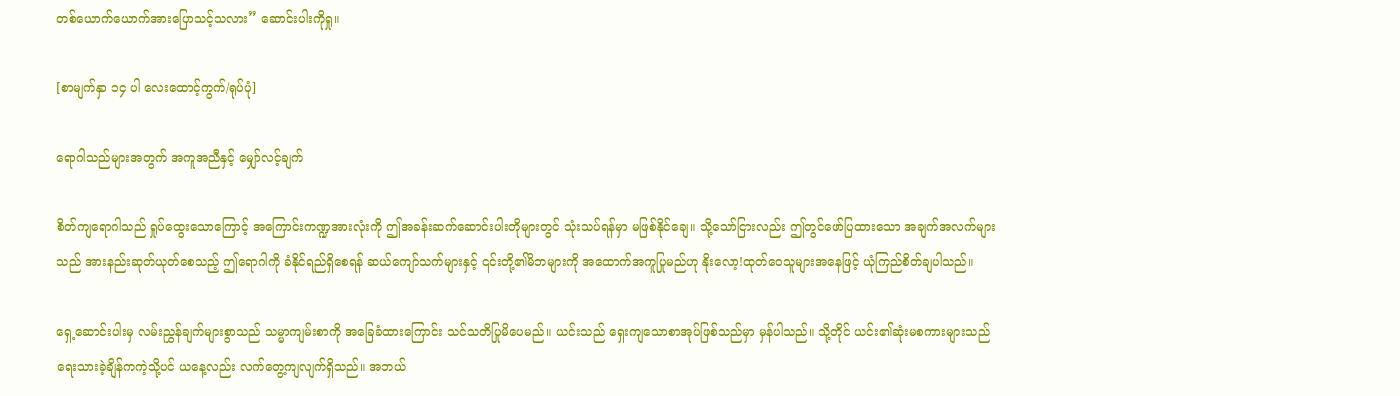တစ်ယောက်ယောက်အားပြောသင့်သလား” ဆောင်းပါးကိုရှု။

[စာမျက်နှာ ၁၄ ပါ လေးထောင့်ကွက်/ရုပ်ပုံ]

ရောဂါသည်များအတွက် အကူအညီနှင့် မျှော်လင့်ချက်

စိတ်ကျရောဂါသည် ရှုပ်ထွေးသောကြောင့် အကြောင်းကဏ္ဍအားလုံးကို ဤအခန်းဆက်ဆောင်းပါးတိုများတွင် သုံးသပ်ရန်မှာ မဖြစ်နိုင်ချေ။ သို့သော်ငြားလည်း ဤတွင်ဖော်ပြထားသော အချက်အလက်များသည် အားနည်းဆုတ်ယုတ်စေသည့် ဤရောဂါကို ခံနိုင်ရည်ရှိစေရန် ဆယ်ကျော်သက်များနှင့် ၎င်းတို့၏မိဘများကို အထောက်အကူပြုမည်ဟု နိုးလော့!ထုတ်ဝေသူများအနေဖြင့် ယုံကြည်စိတ်ချပါသည်။

ရှေ့ဆောင်းပါးမှ လမ်းညွှန်ချက်များစွာသည် သမ္မာကျမ်းစာကို အခြေခံထားကြောင်း သင်သတိပြုမိပေမည်။ ယင်းသည် ရှေးကျသောစာအုပ်ဖြစ်သည်မှာ မှန်ပါသည်။ သို့တိုင် ယင်း၏ဆုံးမစကားများသည် ရေးသားခဲ့ချိန်ကကဲ့သို့ပင် ယနေ့လည်း လက်တွေ့ကျလျက်ရှိသည်။ အဘယ်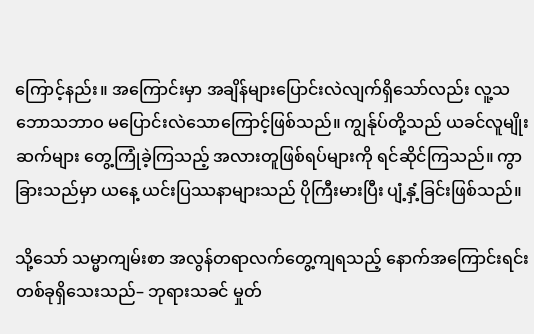ကြောင့်နည်း။ အကြောင်းမှာ အချိန်များပြောင်းလဲလျက်ရှိသော်လည်း လူ့သဘောသဘာဝ မပြောင်းလဲသောကြောင့်ဖြစ်သည်။ ကျွန်ုပ်တို့သည် ယခင်လူမျိုးဆက်များ တွေ့ကြုံခဲ့ကြသည့် အလားတူဖြစ်ရပ်များကို ရင်ဆိုင်ကြသည်။ ကွာခြားသည်မှာ ယနေ့ ယင်းပြဿနာများသည် ပိုကြီးမားပြီး ပျံ့နှံ့ခြင်းဖြစ်သည်။

သို့သော် သမ္မာကျမ်းစာ အလွန်တရာလက်တွေ့ကျရသည့် နောက်အကြောင်းရင်း တစ်ခုရှိသေးသည်– ဘုရားသခင် မှုတ်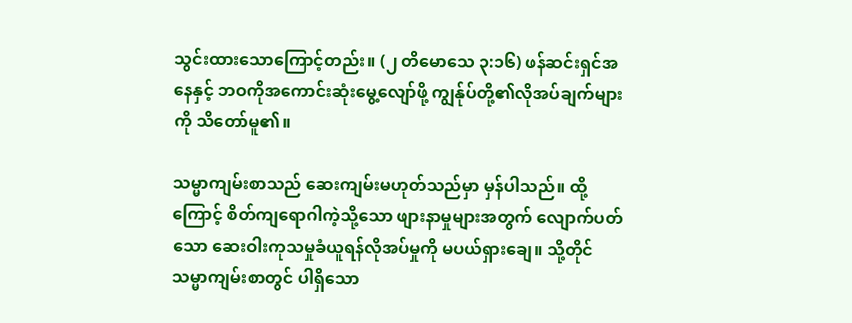သွင်းထားသောကြောင့်တည်း။ (၂ တိမောသေ ၃:၁၆) ဖန်ဆင်းရှင်အနေနှင့် ဘဝကိုအကောင်းဆုံးမွေ့လျော်ဖို့ ကျွန်ုပ်တို့၏လိုအပ်ချက်များကို သိတော်မူ၏။

သမ္မာကျမ်းစာသည် ဆေးကျမ်းမဟုတ်သည်မှာ မှန်ပါသည်။ ထို့ကြောင့် စိတ်ကျရောဂါကဲ့သို့သော ဖျားနာမှုများအတွက် လျောက်ပတ်သော ဆေးဝါးကုသမှုခံယူရန်လိုအပ်မှုကို မပယ်ရှားချေ။ သို့တိုင် သမ္မာကျမ်းစာတွင် ပါရှိသော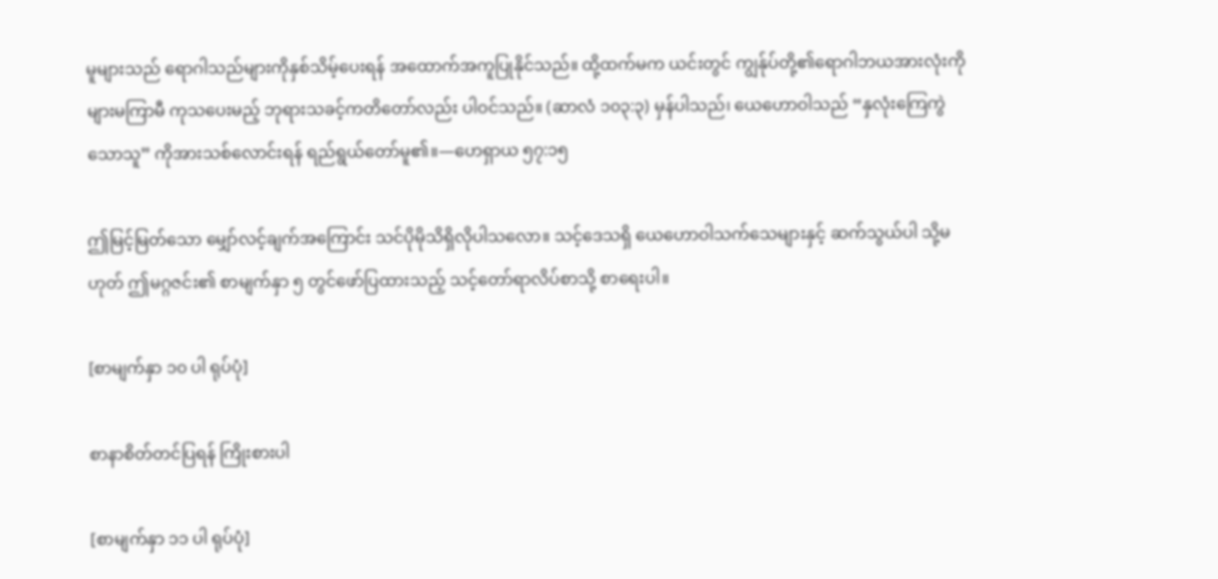မူများသည် ရောဂါသည်များကိုနှစ်သိမ့်ပေးရန် အထောက်အကူပြုနိုင်သည်။ ထို့ထက်မက ယင်းတွင် ကျွန်ုပ်တို့၏ရောဂါဘယအားလုံးကို များမကြာမီ ကုသပေးမည့် ဘုရားသခင့်ကတိတော်လည်း ပါဝင်သည်။ (ဆာလံ ၁၀၃:၃) မှန်ပါသည်၊ ယေဟောဝါသည် “နှလုံးကြေကွဲသောသူ” ကိုအားသစ်လောင်းရန် ရည်ရွယ်တော်မူ၏။—ဟေရှာယ ၅၇:၁၅

ဤမြင့်မြတ်သော မျှော်လင့်ချက်အကြောင်း သင်ပိုမိုသိရှိလိုပါသလော။ သင့်ဒေသရှိ ယေဟောဝါသက်သေများနှင့် ဆက်သွယ်ပါ သို့မဟုတ် ဤမဂ္ဂဇင်း၏ စာမျက်နှာ ၅ တွင်ဖော်ပြထားသည့် သင့်တော်ရာလိပ်စာသို့ စာရေးပါ။

[စာမျက်နှာ ၁၀ ပါ ရုပ်ပုံ]

စာနာစိတ်တင်ပြရန် ကြိုးစားပါ

[စာမျက်နှာ ၁၁ ပါ ရုပ်ပုံ]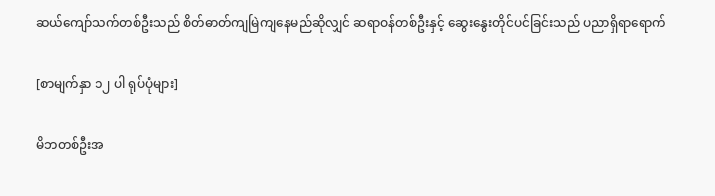ဆယ်ကျော်သက်တစ်ဦးသည် စိတ်ဓာတ်ကျမြဲကျနေမည်ဆိုလျှင် ဆရာဝန်တစ်ဦးနှင့် ဆွေးနွေးတိုင်ပင်ခြင်းသည် ပညာရှိရာရောက်

[စာမျက်နှာ ၁၂ ပါ ရုပ်ပုံများ]

မိဘတစ်ဦးအ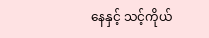နေနှင့် သင့်ကိုယ်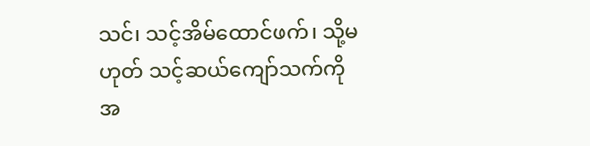သင်၊ သင့်အိမ်ထောင်ဖက်၊ သို့မဟုတ် သင့်ဆယ်ကျော်သက်ကို အ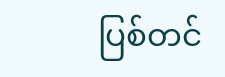ပြစ်တင်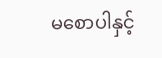မစောပါနှင့်